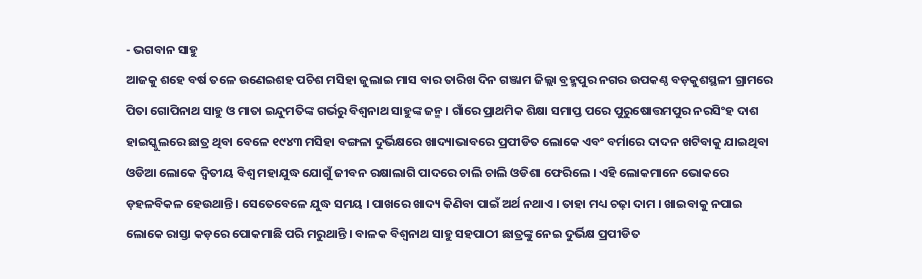- ଭଗବାନ ସାହୁ
ଆଜକୁ ଶହେ ବର୍ଷ ତଳେ ଉଣେଇଶହ ପଚିଶ ମସିହା ଜୁଲାଇ ମାସ ବାର ତାରିଖ ଦିନ ଗଞ୍ଜାମ ଜିଲ୍ଲା ବ୍ରହ୍ମପୁର ନଗର ଉପକଣ୍ଠ ବଡ଼କୁଶସ୍ଥଳୀ ଗ୍ରାମରେ ପିତା ଗୋପିନାଥ ସାହୁ ଓ ମାତା ଇନ୍ଦୁମତିଙ୍କ ଗର୍ଭରୁ ବିଶ୍ୱନାଥ ସାହୁଙ୍କ ଜନ୍ମ । ଗାଁରେ ପ୍ରାଥମିକ ଶିକ୍ଷା ସମାପ୍ତ ପରେ ପୁରୁଷୋତ୍ତମପୁର ନରସିଂହ ଦାଶ ହାଇସ୍କୁଲରେ ଛାତ୍ର ଥିବା ବେଳେ ୧୯୪୩ ମସିହା ବଙ୍ଗଳା ଦୁର୍ଭିକ୍ଷରେ ଖାଦ୍ୟାଭାବରେ ପ୍ରପୀଡିତ ଲୋକେ ଏବଂ ବର୍ମାରେ ଦାଦନ ଖଟିବାକୁ ଯାଇଥିବା ଓଡିଆ ଲୋକେ ଦ୍ୱିତୀୟ ବିଶ୍ୱ ମହାଯୁଦ୍ଧ ଯୋଗୁଁ ଜୀବନ ରକ୍ଷାଲାଗି ପାଦରେ ଚାଲି ଚାଲି ଓଡିଶା ଫେରିଲେ । ଏହି ଲୋକମାନେ ଭୋକରେ ଡ଼ହଳବିକଳ ହେଉଥାନ୍ତି । ସେତେବେଳେ ଯୁଦ୍ଧ ସମୟ । ପାଖରେ ଖାଦ୍ୟ କିଣିବା ପାଇଁ ଅର୍ଥ ନଥାଏ । ତାହା ମଧ୍ୟ ଚଢ଼ା ଦାମ । ଖାଇବାକୁ ନପାଇ ଲୋକେ ରାସ୍ତା କଡ଼ରେ ପୋକମାଛି ପରି ମରୁଥାନ୍ତି । ବାଳକ ବିଶ୍ୱନାଥ ସାହୁ ସହପାଠୀ ଛାତ୍ରଙ୍କୁ ନେଇ ଦୁର୍ଭିକ୍ଷ ପ୍ରପୀଡିତ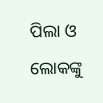ପିଲା ଓ ଲୋକଙ୍କୁ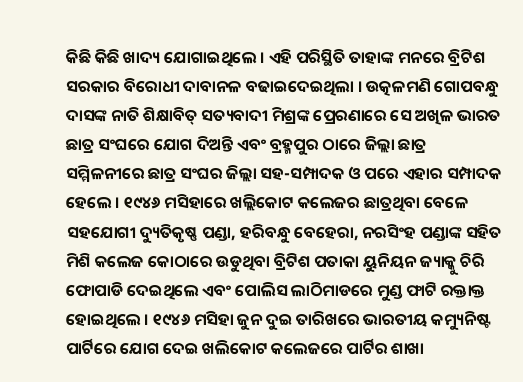କିଛି କିଛି ଖାଦ୍ୟ ଯୋଗାଇଥିଲେ । ଏହି ପରିସ୍ଥିତି ତାହାଙ୍କ ମନରେ ବ୍ରିଟିଶ ସରକାର ବିରୋଧୀ ଦାବାନଳ ବଢାଇଦେଇଥିଲା । ଉତ୍କଳମଣି ଗୋପବନ୍ଧୁ ଦାସଙ୍କ ନାତି ଶିକ୍ଷାବିତ୍ ସତ୍ୟବାଦୀ ମିଶ୍ରଙ୍କ ପ୍ରେରଣାରେ ସେ ଅଖିଳ ଭାରତ ଛାତ୍ର ସଂଘରେ ଯୋଗ ଦିଅନ୍ତି ଏବଂ ବ୍ରହ୍ମପୁର ଠାରେ ଜିଲ୍ଲା ଛାତ୍ର ସମ୍ମିଳନୀରେ ଛାତ୍ର ସଂଘର ଜିଲ୍ଲା ସହ-ସମ୍ପାଦକ ଓ ପରେ ଏହାର ସମ୍ପାଦକ ହେଲେ । ୧୯୪୬ ମସିହାରେ ଖଲ୍ଲିକୋଟ କଲେଜର ଛାତ୍ରଥିବା ବେଳେ ସହଯୋଗୀ ଦ୍ୟୁତିକୃଷ୍ଣ ପଣ୍ଡା, ହରିବନ୍ଧୁ ବେହେରା, ନରସିଂହ ପଣ୍ଡାଙ୍କ ସହିତ ମିଶି କଲେଜ କୋଠାରେ ଉଡୁଥିବା ବ୍ରିଟିଶ ପତାକା ୟୁନିୟନ ଜ୍ୟାକ୍କୁ ଚିରି ଫୋପାଡି ଦେଇଥିଲେ ଏବଂ ପୋଲିସ ଲାଠିମାଡରେ ମୁଣ୍ଡ ଫାଟି ରକ୍ତାକ୍ତ ହୋଇଥିଲେ । ୧୯୪୬ ମସିହା ଜୁନ ଦୁଇ ତାରିଖରେ ଭାରତୀୟ କମ୍ୟୁନିଷ୍ଟ ପାର୍ଟିରେ ଯୋଗ ଦେଇ ଖଲିକୋଟ କଲେଜରେ ପାର୍ଟିର ଶାଖା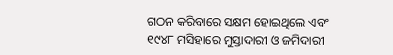ଗଠନ କରିବାରେ ସକ୍ଷମ ହୋଇଥିଲେ ଏବଂ ୧୯୪୮ ମସିହାରେ ମୁସ୍ତାଦାରୀ ଓ ଜମିଦାରୀ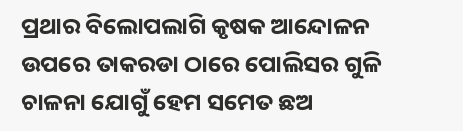ପ୍ରଥାର ବିଲୋପଲାଗି କୃଷକ ଆନ୍ଦୋଳନ ଉପରେ ତାକରଡା ଠାରେ ପୋଲିସର ଗୁଳି ଚାଳନା ଯୋଗୁଁ ହେମ ସମେତ ଛଅ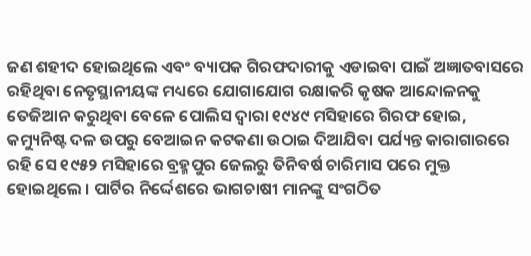ଜଣ ଶହୀଦ ହୋଇଥିଲେ ଏବଂ ବ୍ୟାପକ ଗିରଫଦାରୀକୁ ଏଡାଇବା ପାଇଁ ଅଜ୍ଞାତବାସରେ ରହିଥିବା ନେତୃସ୍ଥାନୀୟଙ୍କ ମଧ୍ୟରେ ଯୋଗାଯୋଗ ରକ୍ଷାକରି କୃଷକ ଆନ୍ଦୋଳନକୁ ତେଜିଆନ କରୁଥିବା ବେଳେ ପୋଲିସ ଦ୍ୱାରା ୧୯୪୯ ମସିହାରେ ଗିରଫ ହୋଇ, କମ୍ୟୁନିଷ୍ଟ ଦଳ ଉପରୁ ବେଆଇନ କଟକଣା ଉଠାଇ ଦିଆଯିବା ପର୍ଯ୍ୟନ୍ତ କାରାଗାରରେ ରହି ସେ ୧୯୫୨ ମସିହାରେ ବ୍ରହ୍ମପୁର ଜେଲରୁ ତିନିବର୍ଷ ଚାରିମାସ ପରେ ମୁକ୍ତ ହୋଇଥିଲେ । ପାର୍ଟିର ନିର୍ଦ୍ଦେଶରେ ଭାଗଚାଷୀ ମାନଙ୍କୁ ସଂଗଠିତ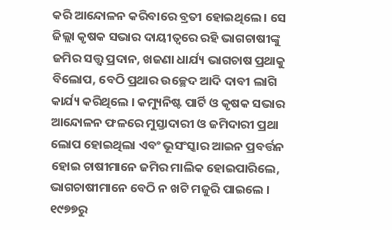କରି ଆନ୍ଦୋଳନ କରିବାରେ ବ୍ରତୀ ହୋଇଥିଲେ । ସେ ଜିଲ୍ଲା କୃଷକ ସଭାର ଦାୟୀତ୍ୱରେ ରହି ଭାଗଚାଷୀଙ୍କୁ ଜମିର ସତ୍ତ୍ୱ ପ୍ରଦାନ, ଖଜଣା ଧାର୍ଯ୍ୟ ଭାଗଚାଷ ପ୍ରଥାକୁ ବିଲୋପ, ବେଠି ପ୍ରଥାର ଉଚ୍ଛେଦ ଆଦି ଦାବୀ ଲାଗି କାର୍ଯ୍ୟ କରିଥିଲେ । କମ୍ୟୁନିଷ୍ଟ ପାର୍ଟି ଓ କୃଷକ ସଭାର ଆନ୍ଦୋଳନ ଫଳରେ ମୁସ୍ତାଦାରୀ ଓ ଜମିଦାରୀ ପ୍ରଥା ଲୋପ ହୋଇଥିଲା ଏବଂ ଭୂସଂସ୍କାର ଆଇନ ପ୍ରବର୍ତ୍ତନ ହୋଇ ଚାଷୀମାନେ ଜମିର ମାଲିକ ହୋଇପାରିଲେ, ଭାଗଚାଷୀମାନେ ବେଠି ନ ଖଟି ମଜୁରି ପାଇଲେ । ୧୯୭୭ରୁ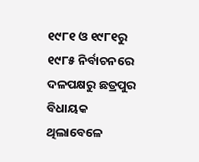୧୯୮୧ ଓ ୧୯୮୧ରୁ ୧୯୮୫ ନିର୍ବାଚନରେ ଦଳପକ୍ଷରୁ ଛତ୍ରପୁର ବିଧାୟକ ଥିଲାବେଳେ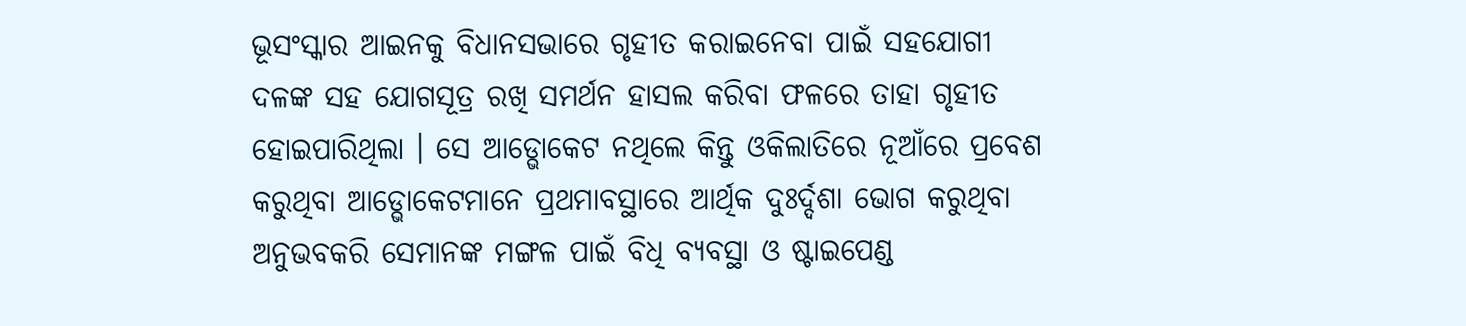ଭୂସଂସ୍କାର ଆଇନକୁ ବିଧାନସଭାରେ ଗୃହୀତ କରାଇନେବା ପାଇଁ ସହଯୋଗୀ ଦଳଙ୍କ ସହ ଯୋଗସୂତ୍ର ରଖି ସମର୍ଥନ ହାସଲ କରିବା ଫଳରେ ତାହା ଗୃହୀତ ହୋଇପାରିଥିଲା । ସେ ଆଡ୍ଭୋକେଟ ନଥିଲେ କିନ୍ତୁ ଓକିଲାତିରେ ନୂଆଁରେ ପ୍ରବେଶ କରୁଥିବା ଆଡ୍ଭୋକେଟମାନେ ପ୍ରଥମାବସ୍ଥାରେ ଆର୍ଥିକ ଦୁଃର୍ଦ୍ଦଶା ଭୋଗ କରୁଥିବା ଅନୁଭବକରି ସେମାନଙ୍କ ମଙ୍ଗଳ ପାଇଁ ବିଧି ବ୍ୟବସ୍ଥା ଓ ଷ୍ଟାଇପେଣ୍ଡ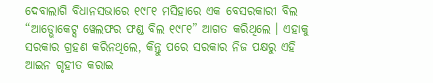ଦେବାଲାଗି ବିଧାନସଭାରେ ୧୯୮୧ ମସିହାରେ ଏକ ବେସରକାରୀ ବିଲ “ଆଡ୍ଭୋକେଟ୍ସ ୱେଲଫର ଫଣ୍ଡ ବିଲ ୧୯୮୧” ଆଗତ କରିଥିଲେ । ଏହାକୁ ସରକାର ଗ୍ରହଣ କରିନଥିଲେ, କିନ୍ତୁ ପରେ ସରକାର ନିଜ ପକ୍ଷରୁ ଏହି ଆଇନ ଗୃହୀତ କରାଇ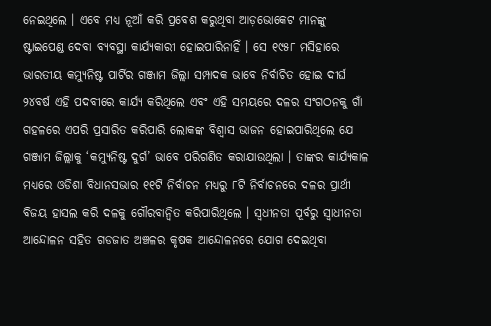ନେଇଥିଲେ । ଏବେ ମଧ୍ୟ ନୂଆଁ କରି ପ୍ରବେଶ କରୁଥିବା ଆଡ଼ଭୋକେଟ ମାନଙ୍କୁ ଷ୍ଟାଇପେଣ୍ଡ ଦେବା ବ୍ୟବସ୍ଥା କାର୍ଯ୍ୟକାରୀ ହୋଇପାରିନାହିଁ । ସେ ୧୯୫୮ ମସିହାରେ ଭାରତୀୟ କମ୍ୟୁନିଷ୍ଟ ପାର୍ଟିର ଗଞ୍ଜାମ ଜିଲ୍ଲା ସମ୍ପାଦକ ଭାବେ ନିର୍ବାଚିତ ହୋଇ ଦୀର୍ଘ ୨୪ବର୍ଷ ଏହି ପଦବୀରେ କାର୍ଯ୍ୟ କରିଥିଲେ ଏବଂ ଏହି ସମୟରେ ଦଳର ସଂଗଠନକୁ ଗାଁ ଗହଳରେ ଏପରି ପ୍ରସାରିତ କରିପାରି ଲୋକଙ୍କ ବିଶ୍ୱାସ ଭାଜନ ହୋଇପାରିଥିଲେ ଯେ ଗଞ୍ଜାମ ଜିଲ୍ଲାକୁ ‘କମ୍ୟୁନିଷ୍ଟ ଦୁର୍ଗ’ ଭାବେ ପରିଗଣିତ କରାଯାଉଥିଲା । ତାଙ୍କର କାର୍ଯ୍ୟକାଳ ମଧ୍ୟରେ ଓଡିଶା ବିଧାନସଭାର ୧୧ଟି ନିର୍ବାଚନ ମଧ୍ୟରୁ ୮ଟି ନିର୍ବାଚନରେ ଦଳର ପ୍ରାର୍ଥୀ ବିଜୟ ହାସଲ କରି ଦଳକୁ ଗୌରବାନ୍ୱିତ କରିପାରିଥିଲେ । ସ୍ୱଧୀନତା ପୂର୍ବରୁ ସ୍ୱାଧୀନତା ଆନ୍ଦୋଳନ ସହିତ ଗଡଜାତ ଅଞ୍ଚଳର କୃଷକ ଆନ୍ଦୋଳନରେ ଯୋଗ ଦେଇଥିବା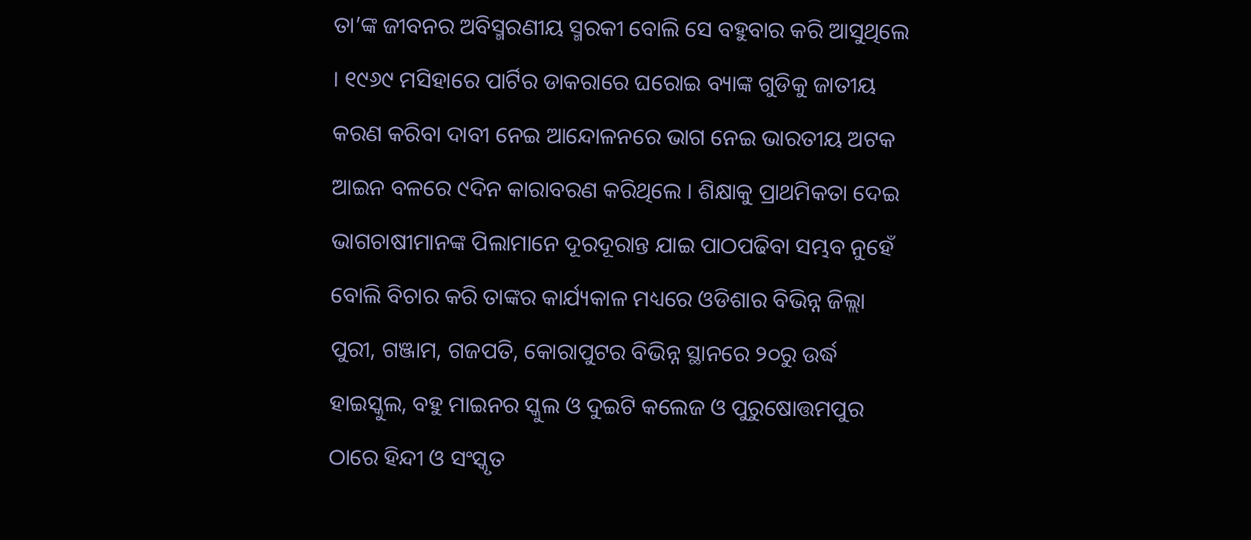ତା’ଙ୍କ ଜୀବନର ଅବିସ୍ମରଣୀୟ ସ୍ମରକୀ ବୋଲି ସେ ବହୁବାର କରି ଆସୁଥିଲେ । ୧୯୬୯ ମସିହାରେ ପାର୍ଟିର ଡାକରାରେ ଘରୋଇ ବ୍ୟାଙ୍କ ଗୁଡିକୁ ଜାତୀୟ କରଣ କରିବା ଦାବୀ ନେଇ ଆନ୍ଦୋଳନରେ ଭାଗ ନେଇ ଭାରତୀୟ ଅଟକ ଆଇନ ବଳରେ ୯ଦିନ କାରାବରଣ କରିଥିଲେ । ଶିକ୍ଷାକୁ ପ୍ରାଥମିକତା ଦେଇ ଭାଗଚାଷୀମାନଙ୍କ ପିଲାମାନେ ଦୂରଦୂରାନ୍ତ ଯାଇ ପାଠପଢିବା ସମ୍ଭବ ନୁହେଁ ବୋଲି ବିଚାର କରି ତାଙ୍କର କାର୍ଯ୍ୟକାଳ ମଧ୍ୟରେ ଓଡିଶାର ବିଭିନ୍ନ ଜିଲ୍ଲା ପୁରୀ, ଗଞ୍ଜାମ, ଗଜପତି, କୋରାପୁଟର ବିଭିନ୍ନ ସ୍ଥାନରେ ୨୦ରୁ ଉର୍ଦ୍ଧ ହାଇସ୍କୁଲ, ବହୁ ମାଇନର ସ୍କୁଲ ଓ ଦୁଇଟି କଲେଜ ଓ ପୁରୁଷୋତ୍ତମପୁର ଠାରେ ହିନ୍ଦୀ ଓ ସଂସ୍କୃତ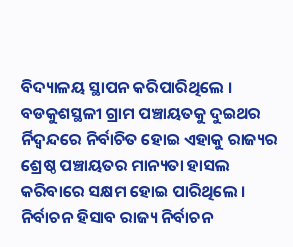ବିଦ୍ୟାଳୟ ସ୍ଥାପନ କରିପାରିଥିଲେ । ବଡକୁଶସ୍ଥଳୀ ଗ୍ରାମ ପଞ୍ଚାୟତକୁ ଦୁଇଥର ର୍ନିଦ୍ୱନ୍ଦରେ ନିର୍ବାଚିତ ହୋଇ ଏହାକୁ ରାଜ୍ୟର ଶ୍ରେଷ୍ଠ ପଞ୍ଚାୟତର ମାନ୍ୟତା ହାସଲ କରିବାରେ ସକ୍ଷମ ହୋଇ ପାରିଥିଲେ । ନିର୍ବାଚନ ହିସାବ ରାଜ୍ୟ ନିର୍ବାଚନ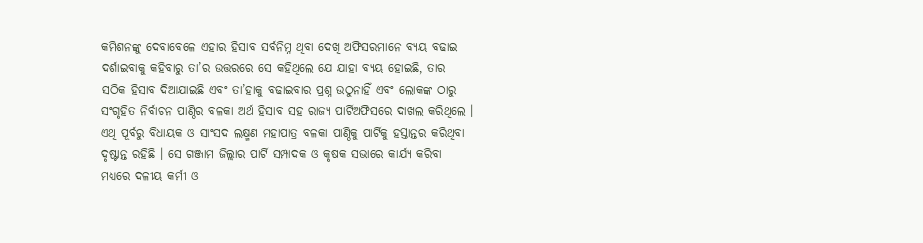କମିଶନଙ୍କୁ ଦେବାବେଳେ ଏହାର ହିସାବ ସର୍ବନିମ୍ନ ଥିବା ଦେଖି ଅଫିସରମାନେ ବ୍ୟୟ ବଢାଇ ଦର୍ଶାଇବାକୁ କହିବାରୁ ତା’ର ଉତ୍ତରରେ ସେ କହିଥିଲେ ଯେ ଯାହା ବ୍ୟୟ ହୋଇଛି, ତାର ସଠିକ ହିସାବ ଦିଆଯାଇଛି ଏବଂ ତା’ହାକୁ ବଢାଇବାର ପ୍ରଶ୍ନ ଉଠୁନାହିଁ ଏବଂ ଲୋକଙ୍କ ଠାରୁ ସଂଗୃହିତ ନିର୍ବାଚନ ପାଣ୍ଠିର ବଳକା ଅର୍ଥ ହିସାବ ସହ ରାଜ୍ୟ ପାର୍ଟିଅଫିସରେ ଦାଖଲ କରିଥିଲେ । ଏଥି ପୂର୍ବରୁ ବିଧାୟକ ଓ ସାଂସଦ ଲକ୍ଷ୍ମଣ ମହାପାତ୍ର ବଳକା ପାଣ୍ଠିକୁ ପାର୍ଟିକୁ ହସ୍ତାନ୍ତର କରିଥିବା ଦୃଷ୍ଟାନ୍ତ ରହିଛି । ସେ ଗଞ୍ଜାମ ଜିଲ୍ଲାର ପାର୍ଟି ସମ୍ପାଦକ ଓ କୃଷକ ସଭାରେ କାର୍ଯ୍ୟ କରିବା ମଧ୍ୟରେ ଦଳୀୟ କର୍ମୀ ଓ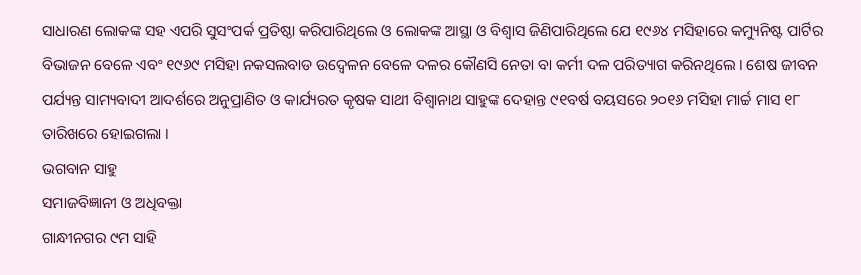ସାଧାରଣ ଲୋକଙ୍କ ସହ ଏପରି ସୁସଂପର୍କ ପ୍ରତିଷ୍ଠା କରିପାରିଥିଲେ ଓ ଲୋକଙ୍କ ଆସ୍ଥା ଓ ବିଶ୍ୱାସ ଜିଣିପାରିଥିଲେ ଯେ ୧୯୬୪ ମସିହାରେ କମ୍ୟୁନିଷ୍ଟ ପାର୍ଟିର ବିଭାଜନ ବେଳେ ଏବଂ ୧୯୬୯ ମସିହା ନକସଲବାଡ ଉଦ୍ବେଳନ ବେଳେ ଦଳର କୌଣସି ନେତା ବା କର୍ମୀ ଦଳ ପରିତ୍ୟାଗ କରିନଥିଲେ । ଶେଷ ଜୀବନ ପର୍ଯ୍ୟନ୍ତ ସାମ୍ୟବାଦୀ ଆଦର୍ଶରେ ଅନୁପ୍ରାଣିତ ଓ କାର୍ଯ୍ୟରତ କୃଷକ ସାଥୀ ବିଶ୍ୱାନାଥ ସାହୁଙ୍କ ଦେହାନ୍ତ ୯୧ବର୍ଷ ବୟସରେ ୨୦୧୬ ମସିହା ମାର୍ଚ୍ଚ ମାସ ୧୮ ତାରିଖରେ ହୋଇଗଲା ।
ଭଗବାନ ସାହୁ
ସମାଜବିଜ୍ଞାନୀ ଓ ଅଧିବକ୍ତା
ଗାନ୍ଧୀନଗର ୯ମ ସାହି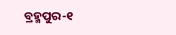ବ୍ରହ୍ମପୁର-୧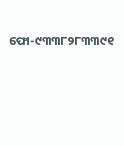ଫୋ-୯୩୩୮୨୮୩୩୯୧